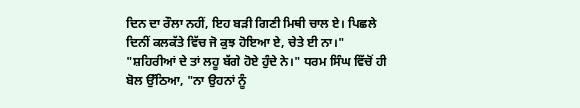ਦਿਨ ਦਾ ਰੌਲਾ ਨਹੀਂ, ਇਹ ਬੜੀ ਗਿਣੀ ਮਿਥੀ ਚਾਲ ਏ। ਪਿਛਲੇ ਦਿਨੀਂ ਕਲਕੱਤੇ ਵਿੱਚ ਜੋ ਕੁਝ ਹੋਇਆ ਏ, ਚੇਤੇ ਈ ਨਾ।"
"ਸ਼ਹਿਰੀਆਂ ਦੇ ਤਾਂ ਲਹੂ ਬੱਗੇ ਹੋਏ ਹੁੰਦੇ ਨੇ।" ਧਰਮ ਸਿੰਘ ਵਿੱਚੋਂ ਹੀ ਬੋਲ ਉੱਠਿਆ, "ਨਾ ਉਹਨਾਂ ਨੂੰ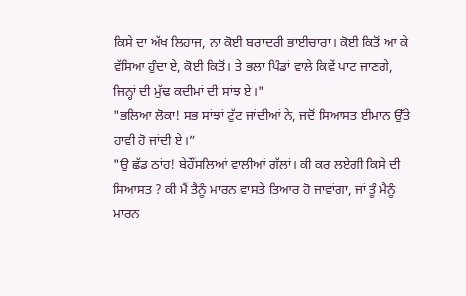ਕਿਸੇ ਦਾ ਅੱਖ ਲਿਹਾਜ, ਨਾ ਕੋਈ ਬਰਾਦਰੀ ਭਾਈਚਾਰਾ। ਕੋਈ ਕਿਤੋਂ ਆ ਕੇ ਵੱਸਿਆ ਹੁੰਦਾ ਏ, ਕੋਈ ਕਿਤੋਂ। ਤੇ ਭਲਾ ਪਿੰਡਾਂ ਵਾਲੇ ਕਿਵੇਂ ਪਾਟ ਜਾਣਗੇ, ਜਿਨ੍ਹਾਂ ਦੀ ਮੁੱਢ ਕਦੀਮਾਂ ਦੀ ਸਾਂਝ ਏ।"
"ਭਲਿਆ ਲੋਕਾ! ਸਭ ਸਾਂਝਾਂ ਟੁੱਟ ਜਾਂਦੀਆਂ ਨੇ, ਜਦੋਂ ਸਿਆਸਤ ਈਮਾਨ ਉੱਤੇ ਹਾਵੀ ਹੋ ਜਾਂਦੀ ਏ।”
"ਉ ਛੱਡ ਠਾਂਹ! ਬੇਹੌਂਸਲਿਆਂ ਵਾਲੀਆਂ ਗੱਲਾਂ। ਕੀ ਕਰ ਲਏਗੀ ਕਿਸੇ ਦੀ ਸਿਆਸਤ ? ਕੀ ਮੈਂ ਤੈਨੂੰ ਮਾਰਨ ਵਾਸਤੇ ਤਿਆਰ ਹੋ ਜਾਵਾਂਗਾ, ਜਾਂ ਤੂੰ ਮੈਨੂੰ ਮਾਰਨ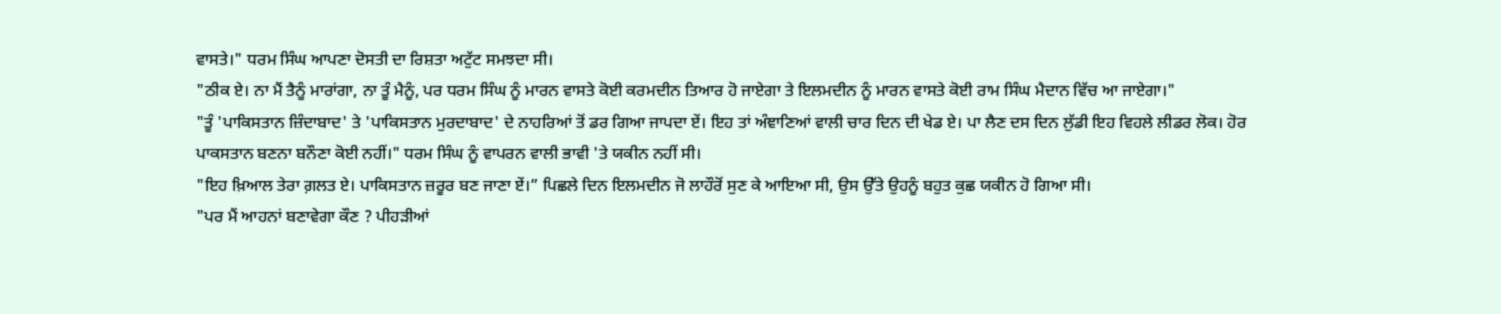ਵਾਸਤੇ।" ਧਰਮ ਸਿੰਘ ਆਪਣਾ ਦੋਸਤੀ ਦਾ ਰਿਸ਼ਤਾ ਅਟੁੱਟ ਸਮਝਦਾ ਸੀ।
"ਠੀਕ ਏ। ਨਾ ਮੈਂ ਤੈਨੂੰ ਮਾਰਾਂਗਾ, ਨਾ ਤੂੰ ਮੈਨੂੰ, ਪਰ ਧਰਮ ਸਿੰਘ ਨੂੰ ਮਾਰਨ ਵਾਸਤੇ ਕੋਈ ਕਰਮਦੀਨ ਤਿਆਰ ਹੋ ਜਾਏਗਾ ਤੇ ਇਲਮਦੀਨ ਨੂੰ ਮਾਰਨ ਵਾਸਤੇ ਕੋਈ ਰਾਮ ਸਿੰਘ ਮੈਦਾਨ ਵਿੱਚ ਆ ਜਾਏਗਾ।"
"ਤੂੰ 'ਪਾਕਿਸਤਾਨ ਜ਼ਿੰਦਾਬਾਦ' ਤੇ 'ਪਾਕਿਸਤਾਨ ਮੁਰਦਾਬਾਦ' ਦੇ ਨਾਹਰਿਆਂ ਤੋਂ ਡਰ ਗਿਆ ਜਾਪਦਾ ਏਂ। ਇਹ ਤਾਂ ਅੰਞਾਣਿਆਂ ਵਾਲੀ ਚਾਰ ਦਿਨ ਦੀ ਖੇਡ ਏ। ਪਾ ਲੈਣ ਦਸ ਦਿਨ ਲੁੱਡੀ ਇਹ ਵਿਹਲੇ ਲੀਡਰ ਲੋਕ। ਹੋਰ ਪਾਕਸਤਾਨ ਬਣਨਾ ਬਨੌਣਾ ਕੋਈ ਨਹੀਂ।" ਧਰਮ ਸਿੰਘ ਨੂੰ ਵਾਪਰਨ ਵਾਲੀ ਭਾਵੀ 'ਤੇ ਯਕੀਨ ਨਹੀਂ ਸੀ।
"ਇਹ ਖ਼ਿਆਲ ਤੇਰਾ ਗ਼ਲਤ ਏ। ਪਾਕਿਸਤਾਨ ਜ਼ਰੂਰ ਬਣ ਜਾਣਾ ਏਂ।” ਪਿਛਲੇ ਦਿਨ ਇਲਮਦੀਨ ਜੋ ਲਾਹੌਰੋਂ ਸੁਣ ਕੇ ਆਇਆ ਸੀ, ਉਸ ਉੱਤੇ ਉਹਨੂੰ ਬਹੁਤ ਕੁਛ ਯਕੀਨ ਹੋ ਗਿਆ ਸੀ।
"ਪਰ ਮੈਂ ਆਹਨਾਂ ਬਣਾਵੇਗਾ ਕੌਣ ? ਪੀਹੜੀਆਂ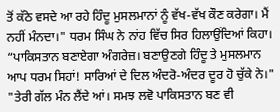ਤੋਂ ਕੱਠੇ ਵਸਦੇ ਆ ਰਹੇ ਹਿੰਦੂ ਮੁਸਲਮਾਨਾਂ ਨੂੰ ਵੱਖ-ਵੱਖ ਕੌਣ ਕਰੇਗਾ। ਮੈਂ ਨਹੀਂ ਮੰਨਦਾ।" ਧਰਮ ਸਿੰਘ ਨੇ ਨਾਂਹ ਵਿੱਚ ਸਿਰ ਹਿਲਾਉਂਦਿਆਂ ਕਿਹਾ।
“ਪਾਕਿਸਤਾਨ ਬਣਾਏਗਾ ਅੰਗਰੇਜ਼। ਬਣਾਉਣਗੇ ਹਿੰਦੂ ਤੇ ਮੁਸਲਮਾਨ ਆਪ ਧਰਮ ਸਿਹਾਂ! ਸਾਰਿਆਂ ਦੇ ਦਿਲ ਅੰਦਰੋ-ਅੰਦਰ ਦੂਰ ਹੋ ਚੁੱਕੇ ਨੇ।"
"ਤੇਰੀ ਗੱਲ ਮੰਨ ਲੈਂਦੇ ਆਂ। ਸਮਝ ਲਵੋ ਪਾਕਿਸਤਾਨ ਬਣ ਵੀ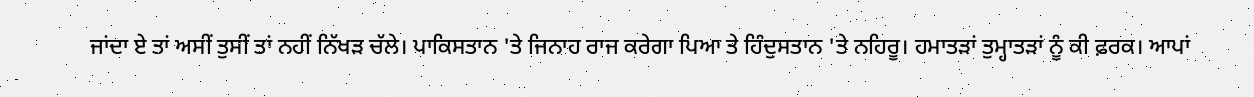ਜਾਂਦਾ ਏ ਤਾਂ ਅਸੀਂ ਤੁਸੀਂ ਤਾਂ ਨਹੀਂ ਨਿੱਖੜ ਚੱਲੇ। ਪਾਕਿਸਤਾਨ 'ਤੇ ਜਿਨਾਹ ਰਾਜ ਕਰੇਗਾ ਪਿਆ ਤੇ ਹਿੰਦੁਸਤਾਨ 'ਤੇ ਨਹਿਰੂ। ਹਮਾਤੜਾਂ ਤੁਮ੍ਹਾਤੜਾਂ ਨੂੰ ਕੀ ਫ਼ਰਕ। ਆਪਾਂ